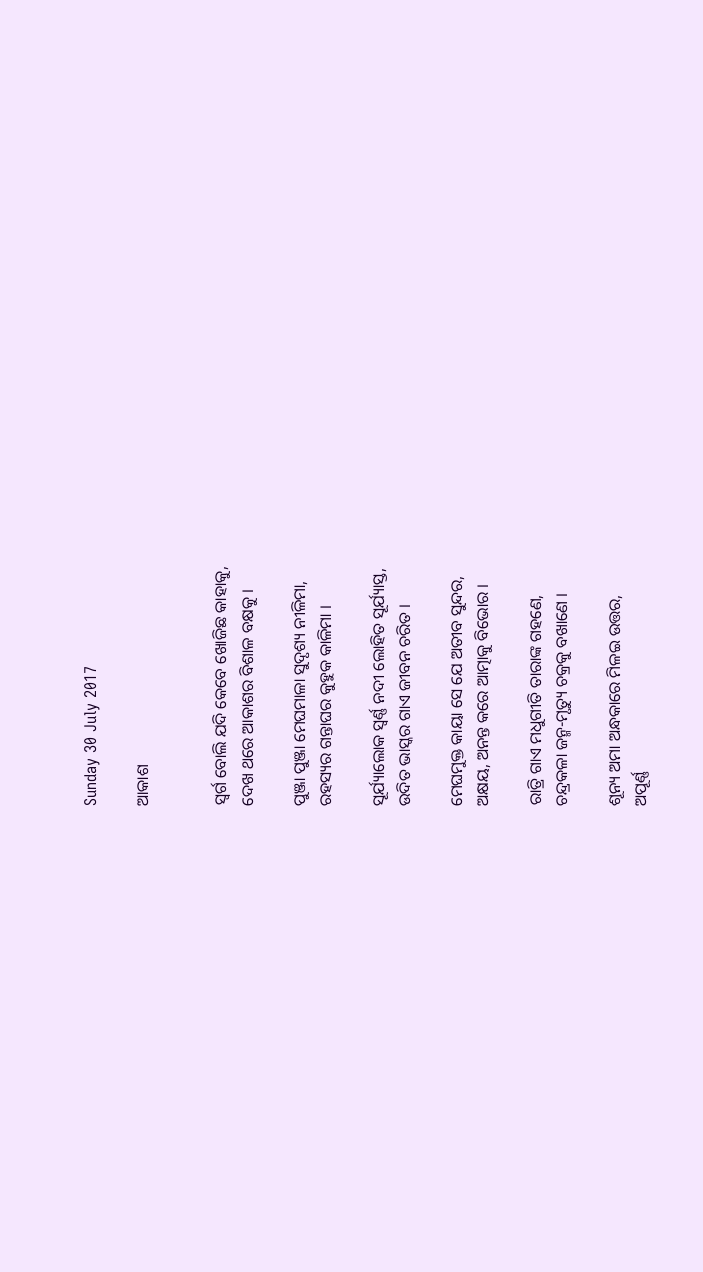Sunday 30 July 2017

ଆକାଶ


ସ୍ଵର୍ଗ ବୋଲି ଯଦି କେବେ ଖୋଜିଛ କାହାକୁ,
ଦେଖ ଥରେ ଆକାଶର ବିଶାଳ ବକ୍ଷକୁ ।

ପୁଞ୍ଜା ପୁଞ୍ଜା ମେଘମାଳା ସୁଦୃଶ୍ୟ ନୀଳିମା,
ରହସ୍ୟର ଗନ୍ତାଘର କୁହୁକ କାଳିମା ।

ସୂର୍ଯ୍ୟାଲୋକ ସ୍ଵର୍ଣ୍ଣ ନଦୀ ଲୋହିତ ସୂର୍ଯ୍ୟାସ୍ତ,
ଉଦିତ ଭାସ୍କର ଗାଏ ଜୀବନ ଚରିତ ।

ମେଘମୁକ୍ତ କାୟା ସେ ଯେ ଅତୀବ ସୁନ୍ଦର,
ଅକ୍ଷୟ, ଅନନ୍ତ କରେ ଆତ୍ମାକୁ ବିଭୋର ।

ରାତ୍ରି ଗାଏ ମଧୁଗୀତି ତାରାଙ୍କ ଗହଣେ,
ଚନ୍ଦ୍ରକଳା ଜନ୍ମ-ମୃତ୍ୟୁ ଚକ୍ରକୁ ବଖାଣେ ।

ଶୂନ୍ୟ ଅମା ଅନ୍ଧକାରେ ମିଳଇ ଉତ୍ତର,
ଅପୂର୍ଣ୍ଣ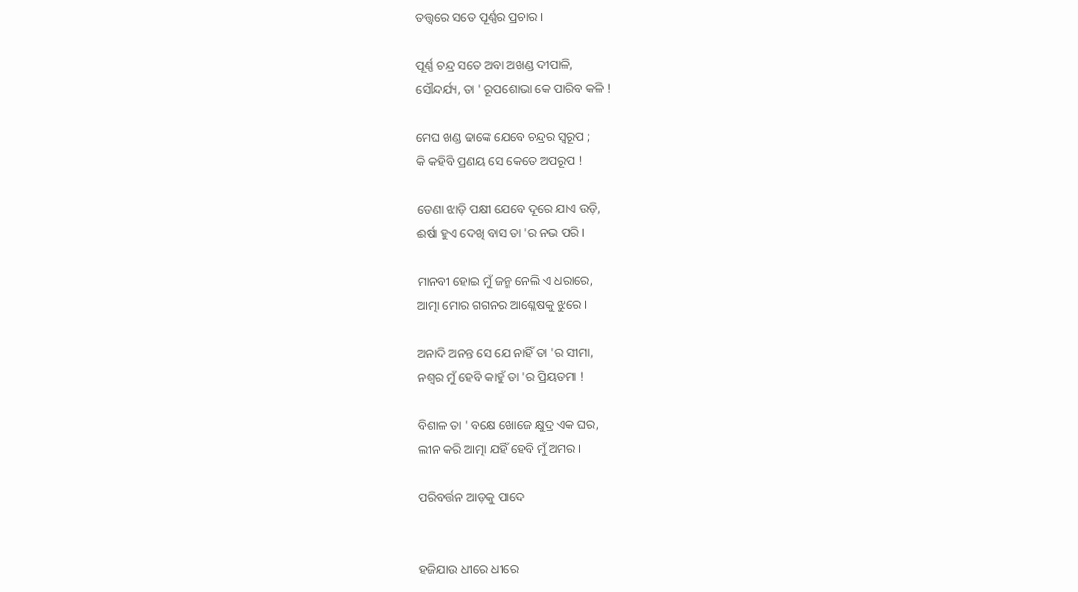ତତ୍ତ୍ଵରେ ସତେ ପୂର୍ଣ୍ଣର ପ୍ରଚାର ।

ପୂର୍ଣ୍ଣ ଚନ୍ଦ୍ର ସତେ ଅବା ଅଖଣ୍ଡ ଦୀପାଳି,
ସୌନ୍ଦର୍ଯ୍ୟ, ତା ' ରୂପଶୋଭା କେ ପାରିବ କଳି !

ମେଘ ଖଣ୍ଡ ଢାଙ୍କେ ଯେବେ ଚନ୍ଦ୍ରର ସ୍ୱରୂପ ;
କି କହିବି ପ୍ରଣୟ ସେ କେତେ ଅପରୂପ !

ଡେଣା ଝାଡ଼ି ପକ୍ଷୀ ଯେବେ ଦୂରେ ଯାଏ ଉଡ଼ି,
ଈର୍ଷା ହୁଏ ଦେଖି ବାସ ତା 'ର ନଭ ପରି ।

ମାନବୀ ହୋଇ ମୁଁ ଜନ୍ମ ନେଲି ଏ ଧରାରେ,
ଆତ୍ମା ମୋର ଗଗନର ଆଶ୍ଳେଷକୁ ଝୁରେ ।

ଅନାଦି ଅନନ୍ତ ସେ ଯେ ନାହିଁ ତା 'ର ସୀମା,
ନଶ୍ଵର ମୁଁ ହେବି କାହୁଁ ତା 'ର ପ୍ରିୟତମା !

ବିଶାଳ ତା ' ବକ୍ଷେ ଖୋଜେ କ୍ଷୁଦ୍ର ଏକ ଘର,
ଲୀନ କରି ଆତ୍ମା ଯହିଁ ହେବି ମୁଁ ଅମର ।

ପରିବର୍ତ୍ତନ ଆଡ଼କୁ ପାଦେ


ହଜିଯାଉ ଧୀରେ ଧୀରେ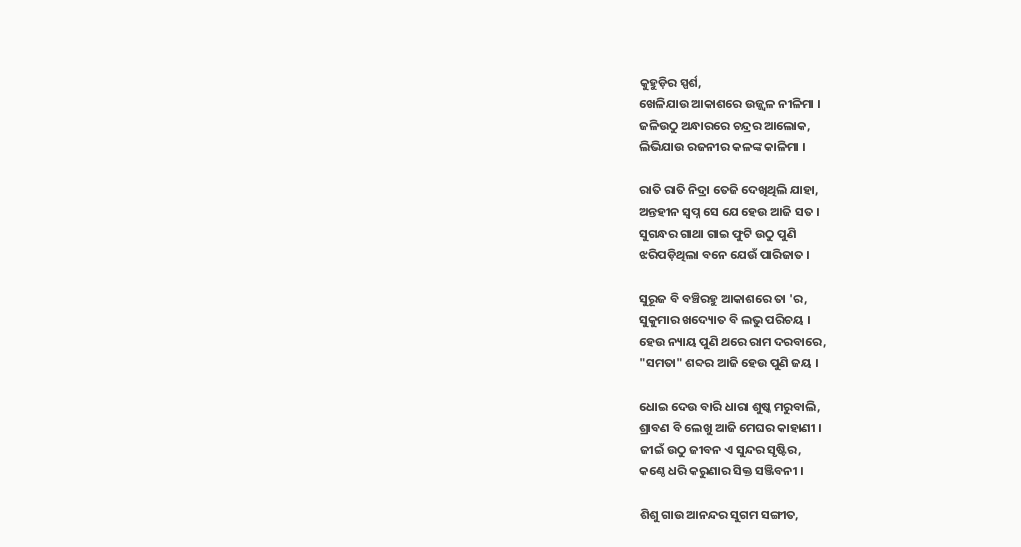କୁହୁଡ଼ିର ସ୍ପର୍ଶ,
ଖେଳିଯାଉ ଆକାଶରେ ଉଜ୍ଜ୍ଵଳ ନୀଳିମା ।
ଜଳିଉଠୁ ଅନ୍ଧାରରେ ଚନ୍ଦ୍ରର ଆଲୋକ,
ଲିଭିଯାଉ ରଜନୀର କଳଙ୍କ କାଳିମା ।

ରାତି ରାତି ନିଦ୍ରା ତେଜି ଦେଖିଥିଲି ଯାହା,
ଅନ୍ତହୀନ ସ୍ଵପ୍ନ ସେ ଯେ ହେଉ ଆଜି ସତ ।
ସୁଗନ୍ଧର ଗାଥା ଗାଇ ଫୁଟି ଉଠୁ ପୁଣି
ଝରିପଡ଼ିଥିଲା ବନେ ଯେଉଁ ପାରିଜାତ ।

ସୁରୂଜ ବି ବଞ୍ଚିରହୁ ଆକାଶରେ ତା 'ର,
ସୁକୁମାର ଖଦ୍ୟୋତ ବି ଲଭୁ ପରିଚୟ ।
ହେଉ ନ୍ୟାୟ ପୁଣି ଥରେ ରାମ ଦରବାରେ,
"ସମତା" ଶବ୍ଦର ଆଜି ହେଉ ପୁଣି ଜୟ ।

ଧୋଇ ଦେଉ ବାରି ଧାରା ଶୁଷ୍କ ମରୁବାଲି,
ଶ୍ରାବଣ ବି ଲେଖୁ ଆଜି ମେଘର କାହାଣୀ ।
ଜୀଇଁ ଉଠୁ ଜୀବନ ଏ ସୁନ୍ଦର ସୃଷ୍ଟିର,
କଣ୍ଠେ ଧରି କରୁଣାର ସିକ୍ତ ସଞ୍ଜିବନୀ ।

ଶିଶୁ ଗାଉ ଆନନ୍ଦର ସୁଗମ ସଙ୍ଗୀତ,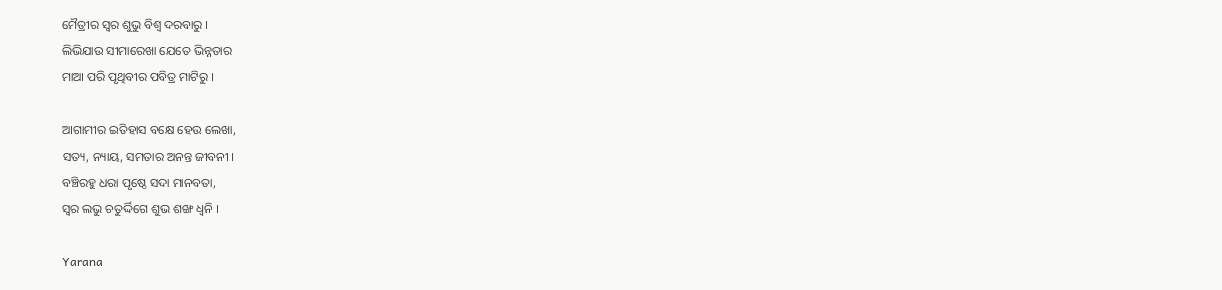ମୈତ୍ରୀର ସ୍ଵର ଶୁଭୁ ବିଶ୍ଵ ଦରବାରୁ ।
ଲିଭିଯାଉ ସୀମାରେଖା ଯେତେ ଭିନ୍ନତାର
ମାଆ ପରି ପୃଥିବୀର ପବିତ୍ର ମାଟିରୁ ।

ଆଗାମୀର ଇତିହାସ ବକ୍ଷେ ହେଉ ଲେଖା,
ସତ୍ୟ, ନ୍ୟାୟ, ସମତାର ଅନନ୍ତ ଜୀବନୀ ।
ବଞ୍ଚିରହୁ ଧରା ପୃଷ୍ଠେ ସଦା ମାନବତା,
ସ୍ଵର ଲଭୁ ଚତୁର୍ଦ୍ଦିଗେ ଶୁଭ ଶଙ୍ଖ ଧ୍ୱନି ।

Yarana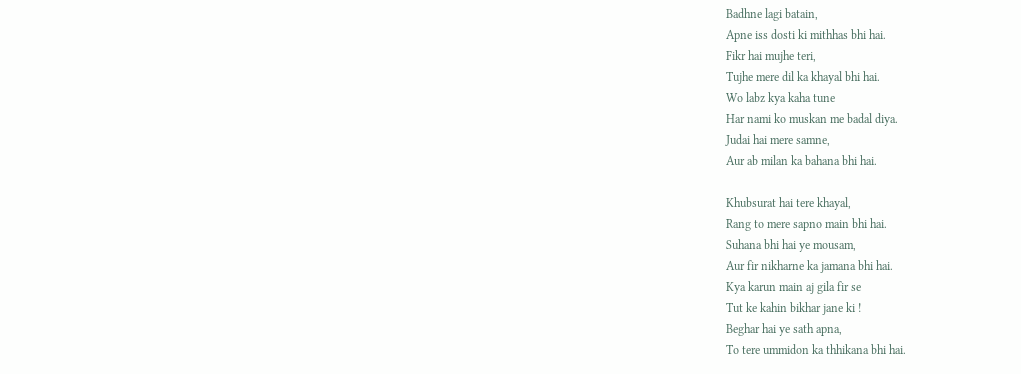Badhne lagi batain,
Apne iss dosti ki mithhas bhi hai.
Fikr hai mujhe teri,
Tujhe mere dil ka khayal bhi hai.
Wo labz kya kaha tune
Har nami ko muskan me badal diya.
Judai hai mere samne,
Aur ab milan ka bahana bhi hai.

Khubsurat hai tere khayal,
Rang to mere sapno main bhi hai.
Suhana bhi hai ye mousam,
Aur fir nikharne ka jamana bhi hai.
Kya karun main aj gila fir se
Tut ke kahin bikhar jane ki !
Beghar hai ye sath apna,
To tere ummidon ka thhikana bhi hai.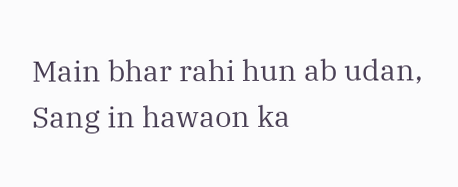Main bhar rahi hun ab udan,
Sang in hawaon ka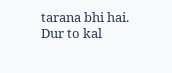tarana bhi hai.
Dur to kal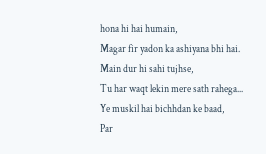hona hi hai humain,
Magar fir yadon ka ashiyana bhi hai.
Main dur hi sahi tujhse,
Tu har waqt lekin mere sath rahega...
Ye muskil hai bichhdan ke baad,
Par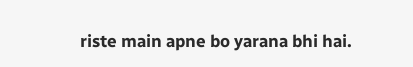riste main apne bo yarana bhi hai.